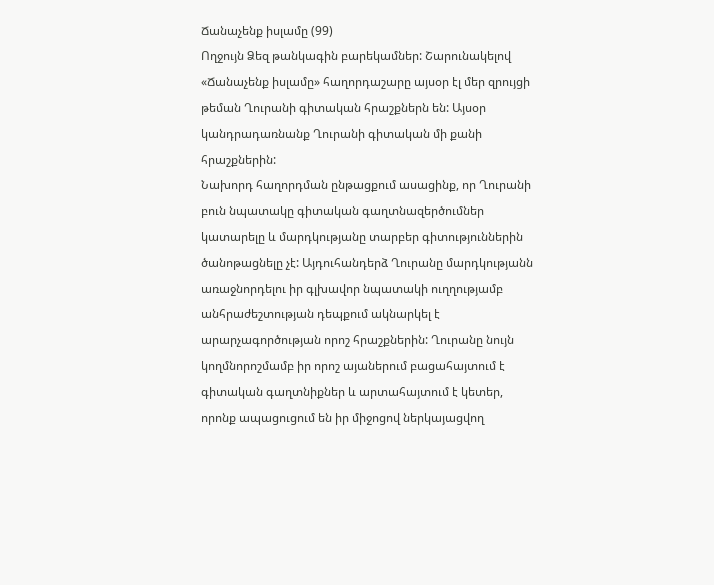Ճանաչենք իսլամը (99)
Ողջույն Ձեզ թանկագին բարեկամներ: Շարունակելով «Ճանաչենք իսլամը» հաղորդաշարը այսօր էլ մեր զրույցի թեման Ղուրանի գիտական հրաշքներն են: Այսօր կանդրադառնանք Ղուրանի գիտական մի քանի հրաշքներին:
Նախորդ հաղորդման ընթացքում ասացինք, որ Ղուրանի բուն նպատակը գիտական գաղտնազերծումներ կատարելը և մարդկությանը տարբեր գիտություններին ծանոթացնելը չէ: Այդուհանդերձ Ղուրանը մարդկությանն առաջնորդելու իր գլխավոր նպատակի ուղղությամբ անհրաժեշտության դեպքում ակնարկել է արարչագործության որոշ հրաշքներին: Ղուրանը նույն կողմնորոշմամբ իր որոշ այաներում բացահայտում է գիտական գաղտնիքներ և արտահայտում է կետեր, որոնք ապացուցում են իր միջոցով ներկայացվող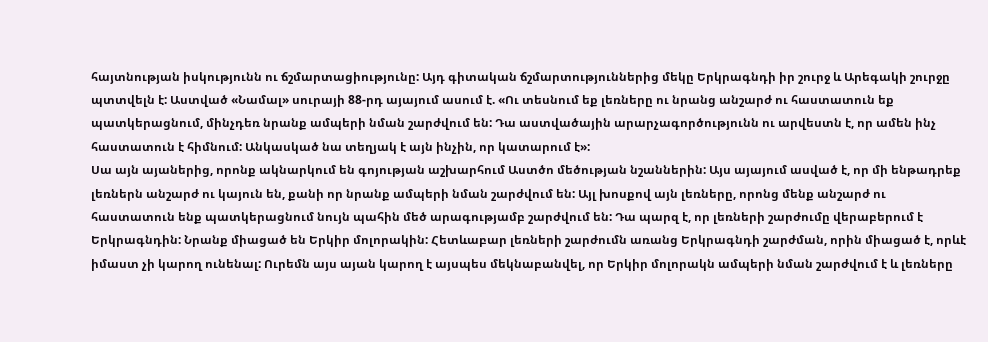հայտնության իսկությունն ու ճշմարտացիությունը: Այդ գիտական ճշմարտություններից մեկը Երկրագնդի իր շուրջ և Արեգակի շուրջը պտտվելն է: Աստված «Նամալ» սուրայի 88-րդ այայում ասում է. «Ու տեսնում եք լեռները ու նրանց անշարժ ու հաստատուն եք պատկերացնում, մինչդեռ նրանք ամպերի նման շարժվում են: Դա աստվածային արարչագործությունն ու արվեստն է, որ ամեն ինչ հաստատուն է հիմնում: Անկասկած նա տեղյակ է այն ինչին, որ կատարում է»:
Սա այն այաներից, որոնք ակնարկում են գոյության աշխարհում Աստծո մեծության նշաններին: Այս այայում ասված է, որ մի ենթադրեք լեռներն անշարժ ու կայուն են, քանի որ նրանք ամպերի նման շարժվում են: Այլ խոսքով այն լեռները, որոնց մենք անշարժ ու հաստատուն ենք պատկերացնում նույն պահին մեծ արագությամբ շարժվում են: Դա պարզ է, որ լեռների շարժումը վերաբերում է Երկրագնդին: Նրանք միացած են Երկիր մոլորակին: Հետևաբար լեռների շարժումն առանց Երկրագնդի շարժման, որին միացած է, որևէ իմաստ չի կարող ունենալ: Ուրեմն այս այան կարող է այսպես մեկնաբանվել, որ Երկիր մոլորակն ամպերի նման շարժվում է և լեռները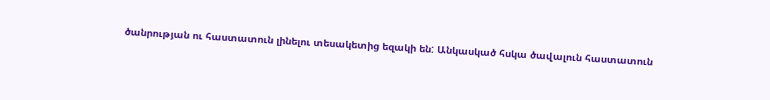ծանրության ու հաստատուն լինելու տեսակետից եզակի են: Անկասկած հսկա ծավալուն հաստատուն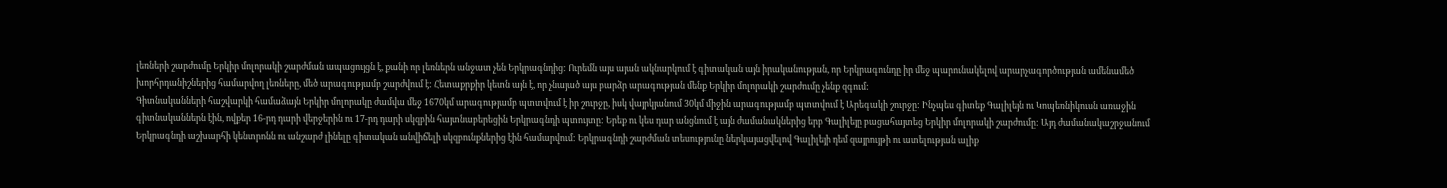լեռների շարժումը Երկիր մոլորակի շարժման ապացույցն է, քանի որ լեռներն անջատ չեն Երկրագնդից: Ուրեմն այս այան ակնարկում է գիտական այն իրականության, որ Երկրագունդը իր մեջ պարունակելով արարչագործության ամենամեծ խորհրդանիշներից համարվող լեռները, մեծ արագությամբ շարժվում է: Հետաքրքիր կետն այն է, որ չնայած այս բարձր արագության մենք Երկիր մոլորակի շարժումը չենք զգում:
Գիտնականների հաշվարկի համաձայն Երկիր մոլորակը ժամվա մեջ 1670կմ արագությամբ պտտվում է իր շուրջը, իսկ վայրկյանում 30կմ միջին արագությամբ պտտվում է Արեգակի շուրջը: Ինչպես գիտեք Գալիլեյն ու Կոպեռնիկուսն առաջին գիտնականներն էին, ովքեր 16-րդ դարի վերջերին ու 17-րդ դարի սկզբին հայտնաբերեցին Երկրագնդի պտույտը: Երեք ու կես դար անցնում է այն ժամանակներից երբ Գալիլեյը բացահայտեց Երկիր մոլորակի շարժումը: Այդ ժամանակաշրջանում Երկրագնդի աշխարհի կենտրոնն ու անշարժ լինելը գիտական անվիճելի սկզբունքներից էին համարվում: Երկրագնդի շարժման տեսությունը ներկայացվելով Գալիլեյի դեմ զայրույթի ու ատելության ալիք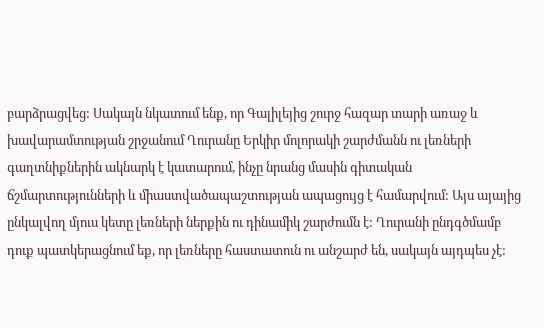բարձրացվեց: Սակայն նկատում ենք, որ Գալիլեյից շուրջ հազար տարի առաջ և խավարամտության շրջանում Ղուրանը Երկիր մոլորակի շարժմանն ու լեռների գաղտնիքներին ակնարկ է կատարում, ինչը նրանց մասին գիտական ճշմարտությունների և միաստվածապաշտության ապացույց է համարվում: Այս այայից ընկալվող մյուս կետը լեռների ներքին ու դինամիկ շարժումն է: Ղուրանի ընդգծմամբ դուք պատկերացնում եք, որ լեռները հաստատուն ու անշարժ են, սակայն այդպես չէ: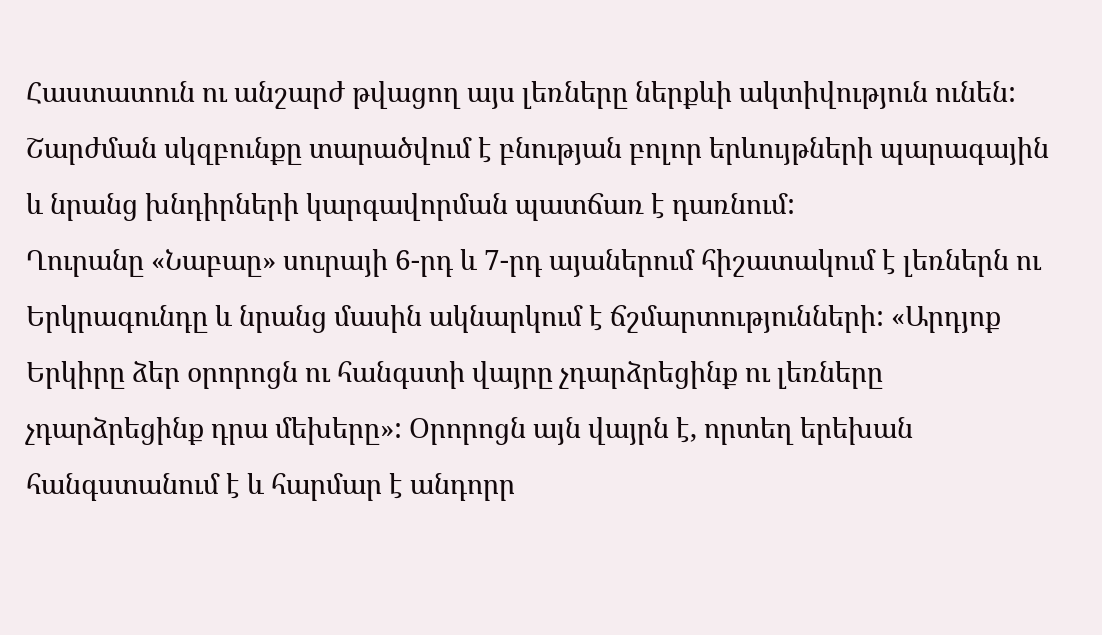Հաստատուն ու անշարժ թվացող այս լեռները ներքևի ակտիվություն ունեն: Շարժման սկզբունքը տարածվում է բնության բոլոր երևույթների պարագային և նրանց խնդիրների կարգավորման պատճառ է դառնում:
Ղուրանը «Նաբաը» սուրայի 6-րդ և 7-րդ այաներում հիշատակում է լեռներն ու Երկրագունդը և նրանց մասին ակնարկում է ճշմարտությունների: «Արդյոք Երկիրը ձեր օրորոցն ու հանգստի վայրը չդարձրեցինք ու լեռները չդարձրեցինք դրա մեխերը»: Օրորոցն այն վայրն է, որտեղ երեխան հանգստանում է և հարմար է անդորր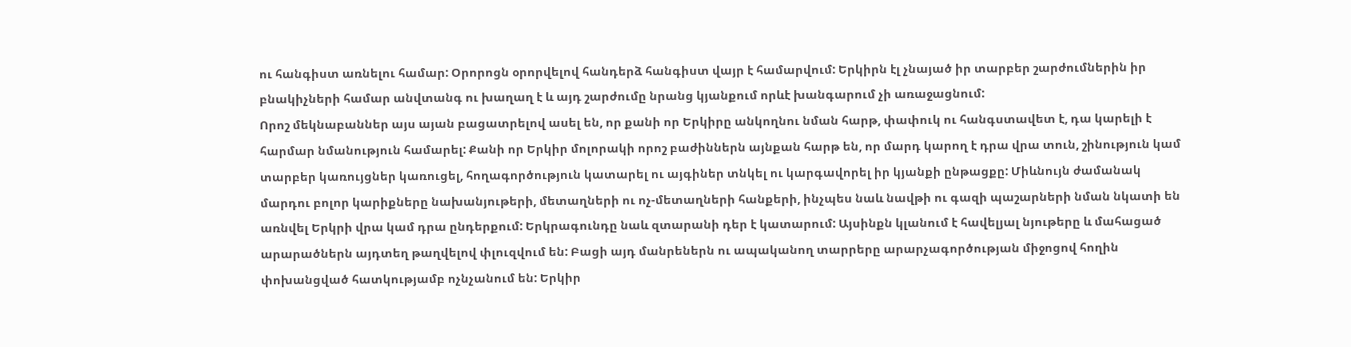ու հանգիստ առնելու համար: Օրորոցն օրորվելով հանդերձ հանգիստ վայր է համարվում: Երկիրն էլ չնայած իր տարբեր շարժումներին իր բնակիչների համար անվտանգ ու խաղաղ է և այդ շարժումը նրանց կյանքում որևէ խանգարում չի առաջացնում:
Որոշ մեկնաբաններ այս այան բացատրելով ասել են, որ քանի որ Երկիրը անկողնու նման հարթ, փափուկ ու հանգստավետ է, դա կարելի է հարմար նմանություն համարել: Քանի որ Երկիր մոլորակի որոշ բաժիններն այնքան հարթ են, որ մարդ կարող է դրա վրա տուն, շինություն կամ տարբեր կառույցներ կառուցել, հողագործություն կատարել ու այգիներ տնկել ու կարգավորել իր կյանքի ընթացքը: Միևնույն ժամանակ մարդու բոլոր կարիքները նախանյութերի, մետաղների ու ոչ-մետաղների հանքերի, ինչպես նաև նավթի ու գազի պաշարների նման նկատի են առնվել Երկրի վրա կամ դրա ընդերքում: Երկրագունդը նաև զտարանի դեր է կատարում: Այսինքն կլանում է հավելյալ նյութերը և մահացած արարածներն այդտեղ թաղվելով փլուզվում են: Բացի այդ մանրեներն ու ապականող տարրերը արարչագործության միջոցով հողին փոխանցված հատկությամբ ոչնչանում են: Երկիր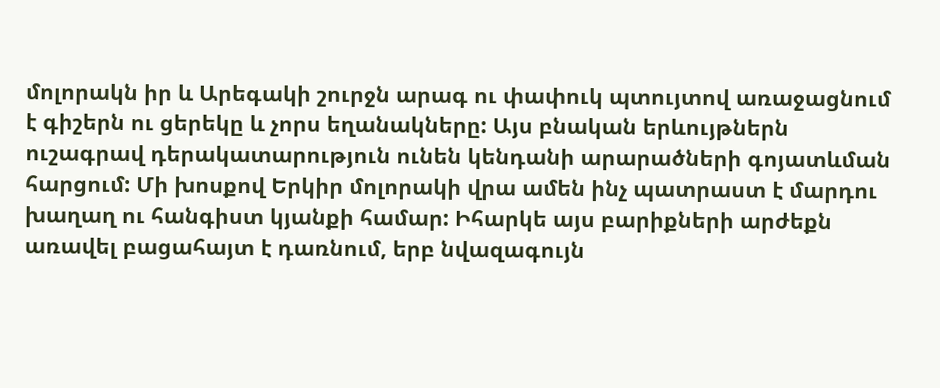մոլորակն իր և Արեգակի շուրջն արագ ու փափուկ պտույտով առաջացնում է գիշերն ու ցերեկը և չորս եղանակները: Այս բնական երևույթներն ուշագրավ դերակատարություն ունեն կենդանի արարածների գոյատևման հարցում: Մի խոսքով Երկիր մոլորակի վրա ամեն ինչ պատրաստ է մարդու խաղաղ ու հանգիստ կյանքի համար: Իհարկե այս բարիքների արժեքն առավել բացահայտ է դառնում, երբ նվազագույն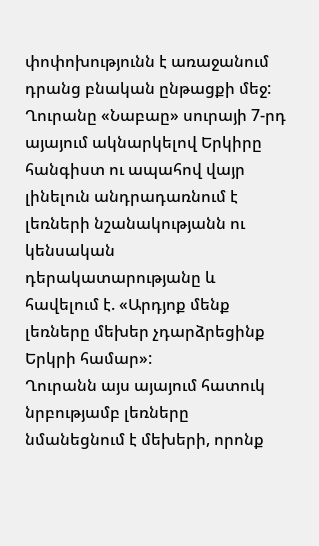փոփոխությունն է առաջանում դրանց բնական ընթացքի մեջ: Ղուրանը «Նաբաը» սուրայի 7-րդ այայում ակնարկելով Երկիրը հանգիստ ու ապահով վայր լինելուն անդրադառնում է լեռների նշանակությանն ու կենսական դերակատարությանը և հավելում է. «Արդյոք մենք լեռները մեխեր չդարձրեցինք Երկրի համար»:
Ղուրանն այս այայում հատուկ նրբությամբ լեռները նմանեցնում է մեխերի, որոնք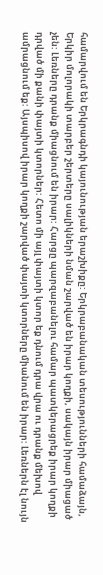համարվում են Երկրագնդի կայունության երաշխիքը: Երկրաբանական տեսությունների համաձայն, Երկիր մոլորակի տարբեր շերտերը սալիկների նման շարված են իրար կողքի, սակայն իրար միացած չեն: Լեռները դրանք միացնում են իրար: Հարցը պարզաբանելու համար պատկերացրեք իրար կողքի դրված մի քանի փայտի կտորներ: Հետո մի այլ փայտի կտոր եք դնում դրա վրա ու դրանք մեխով ամրացնում եք: Այսպիսով իրար կողքի շարված փայտի կտորները միանում են իրար: Լեռներն էլ նույն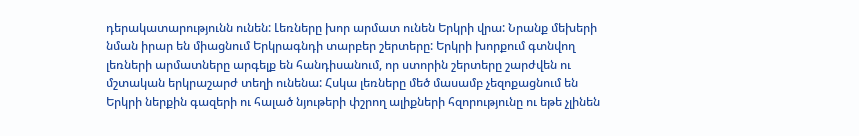դերակատարությունն ունեն: Լեռները խոր արմատ ունեն Երկրի վրա: Նրանք մեխերի նման իրար են միացնում Երկրագնդի տարբեր շերտերը: Երկրի խորքում գտնվող լեռների արմատները արգելք են հանդիսանում, որ ստորին շերտերը շարժվեն ու մշտական երկրաշարժ տեղի ունենա: Հսկա լեռները մեծ մասամբ չեզոքացնում են Երկրի ներքին գազերի ու հալած նյութերի փշրող ալիքների հզորությունը ու եթե չլինեն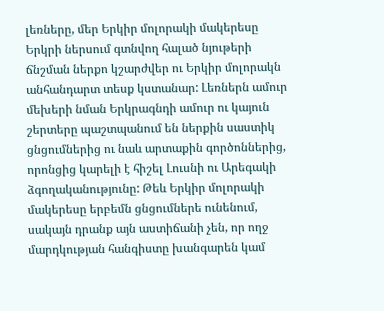լեռները, մեր Երկիր մոլորակի մակերեսը Երկրի ներսում գտնվող հալած նյութերի ճնշման ներքո կշարժվեր ու Երկիր մոլորակն անհանդարտ տեսք կստանար: Լեռներն ամուր մեխերի նման Երկրագնդի ամուր ու կայուն շերտերը պաշտպանում են ներքին սաստիկ ցնցումներից ու նաև արտաքին գործոններից, որոնցից կարելի է հիշել Լուսնի ու Արեգակի ձգողականությունը: Թեև Երկիր մոլորակի մակերեսը երբեմն ցնցումներե ունենում, սակայն դրանք այն աստիճանի չեն, որ ողջ մարդկության հանգիստը խանգարեն կամ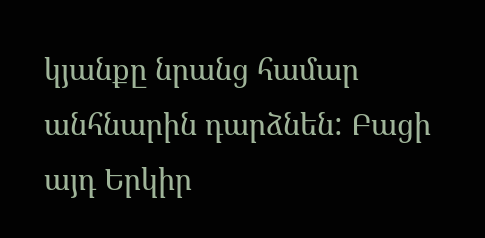կյանքը նրանց համար անհնարին դարձնեն: Բացի այդ Երկիր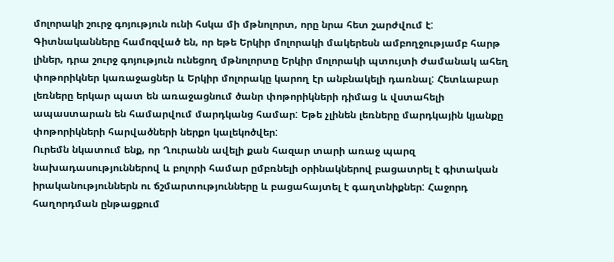մոլորակի շուրջ գոյություն ունի հսկա մի մթնոլորտ, որը նրա հետ շարժվում է: Գիտնականները համոզված են, որ եթե Երկիր մոլորակի մակերեսն ամբողջությամբ հարթ լիներ, դրա շուրջ գոյություն ունեցող մթնոլորտը Երկիր մոլորակի պտույտի ժամանակ ահեղ փոթորիկներ կառաջացներ և Երկիր մոլորակը կարող էր անբնակելի դառնալ: Հետևաբար լեռները երկար պատ են առաջացնում ծանր փոթորիկների դիմաց և վստահելի ապաստարան են համարվում մարդկանց համար: Եթե չլինեն լեռները մարդկային կյանքը փոթորիկների հարվածների ներքո կալեկոծվեր:
Ուրեմն նկատում ենք, որ Ղուրանն ավելի քան հազար տարի առաջ պարզ նախադասություններով և բոլորի համար ըմբռնելի օրինակներով բացատրել է գիտական իրականություններն ու ճշմարտությունները և բացահայտել է գաղտնիքներ: Հաջորդ հաղորդման ընթացքում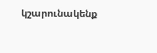կշարունակենք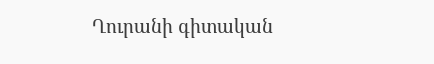Ղուրանի գիտական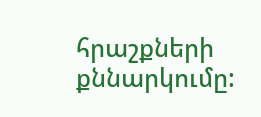հրաշքների քննարկումը: